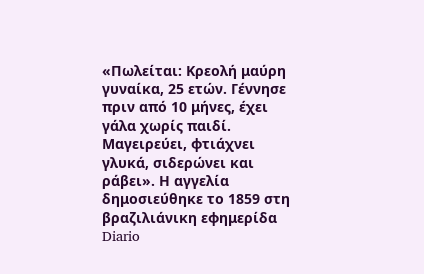«Πωλείται: Κρεολή μαύρη γυναίκα, 25 ετών. Γέννησε πριν από 10 μήνες, έχει γάλα χωρίς παιδί. Μαγειρεύει, φτιάχνει γλυκά, σιδερώνει και ράβει». Η αγγελία δημοσιεύθηκε το 1859 στη βραζιλιάνικη εφημερίδα Diario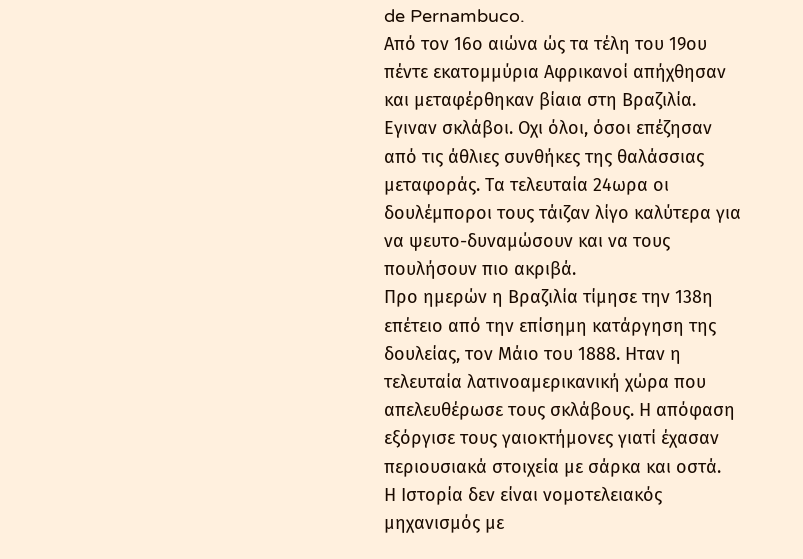de Pernambuco.
Από τον 16ο αιώνα ώς τα τέλη του 19ου πέντε εκατομμύρια Αφρικανοί απήχθησαν και μεταφέρθηκαν βίαια στη Βραζιλία. Εγιναν σκλάβοι. Οχι όλοι, όσοι επέζησαν από τις άθλιες συνθήκες της θαλάσσιας μεταφοράς. Τα τελευταία 24ωρα οι δουλέμποροι τους τάιζαν λίγο καλύτερα για να ψευτο-δυναμώσουν και να τους πουλήσουν πιο ακριβά.
Προ ημερών η Βραζιλία τίμησε την 138η επέτειο από την επίσημη κατάργηση της δουλείας, τον Μάιο του 1888. Ηταν η τελευταία λατινοαμερικανική χώρα που απελευθέρωσε τους σκλάβους. Η απόφαση εξόργισε τους γαιοκτήμονες γιατί έχασαν περιουσιακά στοιχεία με σάρκα και οστά.
Η Ιστορία δεν είναι νομοτελειακός μηχανισμός με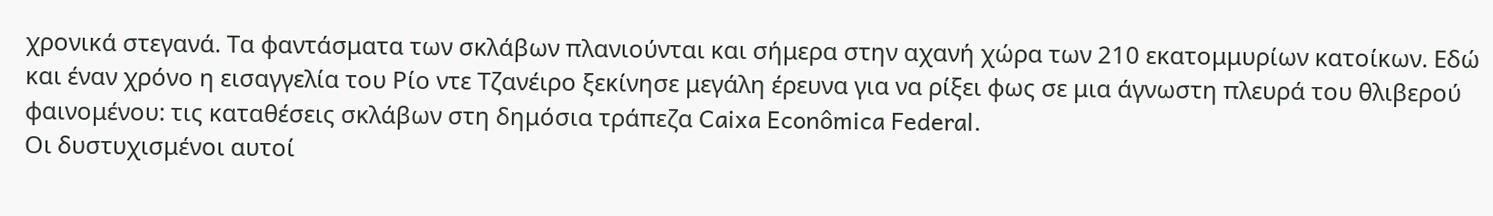χρονικά στεγανά. Τα φαντάσματα των σκλάβων πλανιούνται και σήμερα στην αχανή χώρα των 210 εκατομμυρίων κατοίκων. Εδώ και έναν χρόνο η εισαγγελία του Ρίο ντε Τζανέιρο ξεκίνησε μεγάλη έρευνα για να ρίξει φως σε μια άγνωστη πλευρά του θλιβερού φαινομένου: τις καταθέσεις σκλάβων στη δημόσια τράπεζα Caixa Econômica Federal.
Οι δυστυχισμένοι αυτοί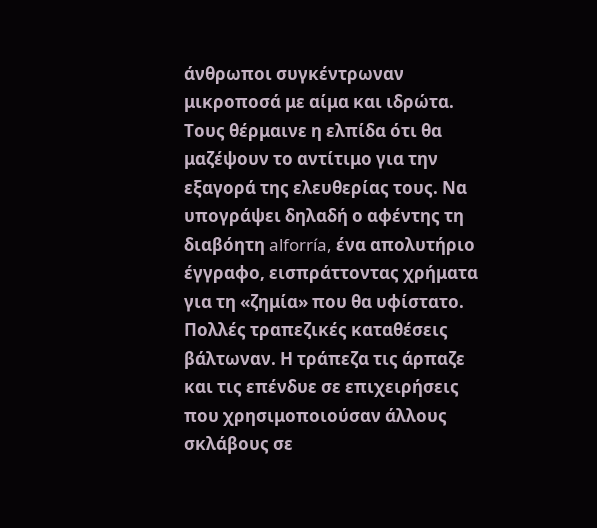άνθρωποι συγκέντρωναν μικροποσά με αίμα και ιδρώτα. Τους θέρμαινε η ελπίδα ότι θα μαζέψουν το αντίτιμο για την εξαγορά της ελευθερίας τους. Να υπογράψει δηλαδή ο αφέντης τη διαβόητη alforría, ένα απολυτήριο έγγραφο, εισπράττοντας χρήματα για τη «ζημία» που θα υφίστατο. Πολλές τραπεζικές καταθέσεις βάλτωναν. Η τράπεζα τις άρπαζε και τις επένδυε σε επιχειρήσεις που χρησιμοποιούσαν άλλους σκλάβους σε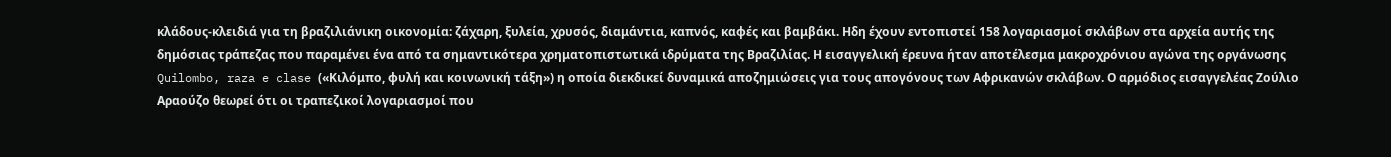κλάδους-κλειδιά για τη βραζιλιάνικη οικονομία: ζάχαρη, ξυλεία, χρυσός, διαμάντια, καπνός, καφές και βαμβάκι. Ηδη έχουν εντοπιστεί 158 λογαριασμοί σκλάβων στα αρχεία αυτής της δημόσιας τράπεζας που παραμένει ένα από τα σημαντικότερα χρηματοπιστωτικά ιδρύματα της Βραζιλίας. Η εισαγγελική έρευνα ήταν αποτέλεσμα μακροχρόνιου αγώνα της οργάνωσης Quilombo, raza e clase («Κιλόμπο, φυλή και κοινωνική τάξη») η οποία διεκδικεί δυναμικά αποζημιώσεις για τους απογόνους των Αφρικανών σκλάβων. Ο αρμόδιος εισαγγελέας Ζούλιο Αραούζο θεωρεί ότι οι τραπεζικοί λογαριασμοί που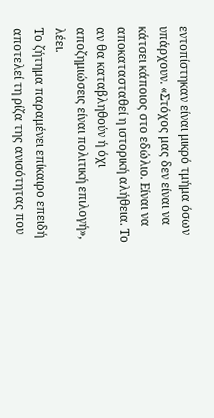εντοπίστηκαν είναι μικρό τμήμα όσων υπάρχουν. «Στόχος μας δεν είναι να κάτσει κάποιος στο εδώλιο. Είναι να αποκατασταθεί η ιστορική αλήθεια. Το αν θα καταβληθούν ή όχι αποζημιώσεις είναι πολιτική επιλογή», λέει.
Το ζήτημα παραμένει επίκαιρο επειδή αποτελεί τη ρίζα της ανισότητας που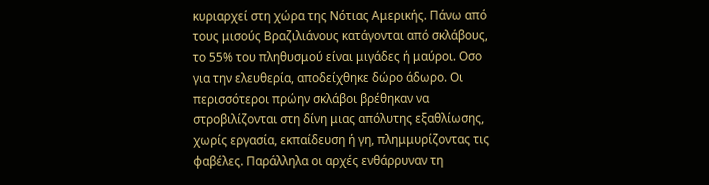κυριαρχεί στη χώρα της Νότιας Αμερικής. Πάνω από τους μισούς Βραζιλιάνους κατάγονται από σκλάβους, το 55% του πληθυσμού είναι μιγάδες ή μαύροι. Οσο για την ελευθερία, αποδείχθηκε δώρο άδωρο. Οι περισσότεροι πρώην σκλάβοι βρέθηκαν να στροβιλίζονται στη δίνη μιας απόλυτης εξαθλίωσης, χωρίς εργασία, εκπαίδευση ή γη, πλημμυρίζοντας τις φαβέλες. Παράλληλα οι αρχές ενθάρρυναν τη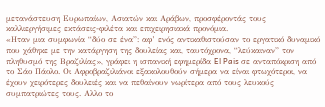μετανάστευση Ευρωπαίων, Ασιατών και Αράβων, προσφέροντάς τους καλλιεργήσιμες εκτάσεις-φιλέτα και επιχειρησιακά προνόμια.
«Ηταν μια συμφωνία “δύο σε ένα”: αφ’ ενός αντικαθιστούσαν το εργατικό δυναμικό που χάθηκε με την κατάργηση της δουλείας και, ταυτόχρονα, “λεύκαιναν” τον πληθυσμό της Βραζιλίας», γράφει η ισπανική εφημερίδα El Pais σε ανταπόκριση από το Σάο Πάολο. Οι Αφροβραζιλιάνοι εξακολουθούν σήμερα να είναι φτωχότεροι, να έχουν χειρότερες δουλειές και να πεθαίνουν νωρίτερα από τους λευκούς συμπατριώτες τους. Αλλο το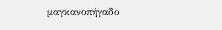μαγκανοπήγαδο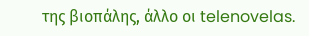της βιοπάλης, άλλο οι telenovelas.